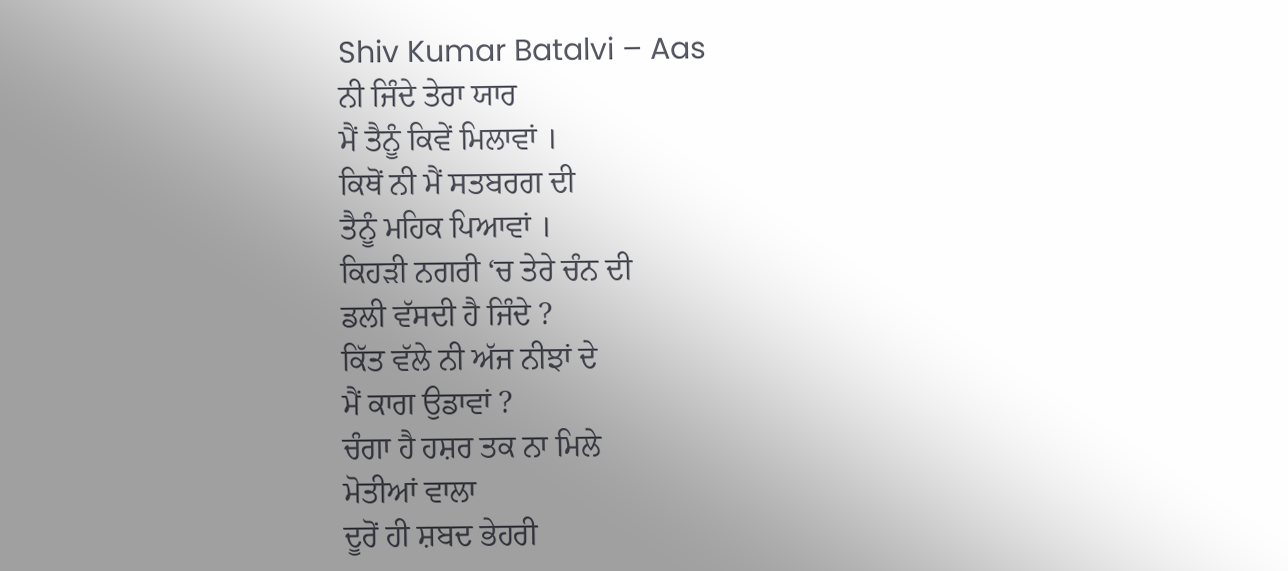Shiv Kumar Batalvi – Aas
ਨੀ ਜਿੰਦੇ ਤੇਰਾ ਯਾਰ
ਮੈਂ ਤੈਨੂੰ ਕਿਵੇਂ ਮਿਲਾਵਾਂ ।
ਕਿਥੋਂ ਨੀ ਮੈਂ ਸਤਬਰਗ ਦੀ
ਤੈਨੂੰ ਮਹਿਕ ਪਿਆਵਾਂ ।
ਕਿਹੜੀ ਨਗਰੀ ‘ਚ ਤੇਰੇ ਚੰਨ ਦੀ
ਡਲੀ ਵੱਸਦੀ ਹੈ ਜਿੰਦੇ ?
ਕਿੱਤ ਵੱਲੇ ਨੀ ਅੱਜ ਨੀਝਾਂ ਦੇ
ਮੈਂ ਕਾਗ ਉਡਾਵਾਂ ?
ਚੰਗਾ ਹੈ ਹਸ਼ਰ ਤਕ ਨਾ ਮਿਲੇ
ਮੋਤੀਆਂ ਵਾਲਾ
ਦੂਰੋਂ ਹੀ ਸ਼ਬਦ ਭੇਹਰੀ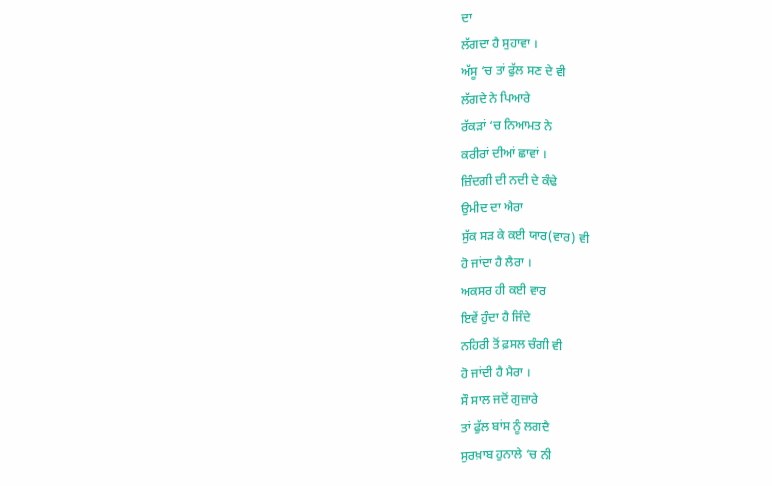ਦਾ
ਲੱਗਦਾ ਹੈ ਸੁਹਾਵਾ ।
ਅੱਸੂ ‘ਚ ਤਾਂ ਫੁੱਲ ਸਣ ਦੇ ਵੀ
ਲੱਗਦੇ ਨੇ ਪਿਆਰੇ
ਰੱਕੜਾਂ ‘ਚ ਨਿਆਮਤ ਨੇ
ਕਰੀਰਾਂ ਦੀਆਂ ਛਾਵਾਂ ।
ਜ਼ਿੰਦਗੀ ਦੀ ਨਦੀ ਦੇ ਕੰਢੇ
ਉਮੀਦ ਦਾ ਐਰਾ
ਸੁੱਕ ਸੜ ਕੇ ਕਈ ਯਾਰ(ਵਾਰ) ਵੀ
ਹੋ ਜਾਂਦਾ ਹੈ ਲੈਰਾ ।
ਅਕਸਰ ਹੀ ਕਈ ਵਾਰ
ਇਵੇਂ ਹੁੰਦਾ ਹੈ ਜਿੰਦੇ
ਨਹਿਰੀ ਤੋਂ ਫ਼ਸਲ ਚੰਗੀ ਵੀ
ਹੋ ਜਾਂਦੀ ਹੈ ਮੈਰਾ ।
ਸੌ ਸਾਲ ਜਦੋਂ ਗੁਜ਼ਾਰੇ
ਤਾਂ ਫੁੱਲ ਬਾਂਸ ਨੂੰ ਲਗਦੈ
ਸੁਰਖ਼ਾਬ ਹੁਨਾਲੇ ‘ਚ ਨੀ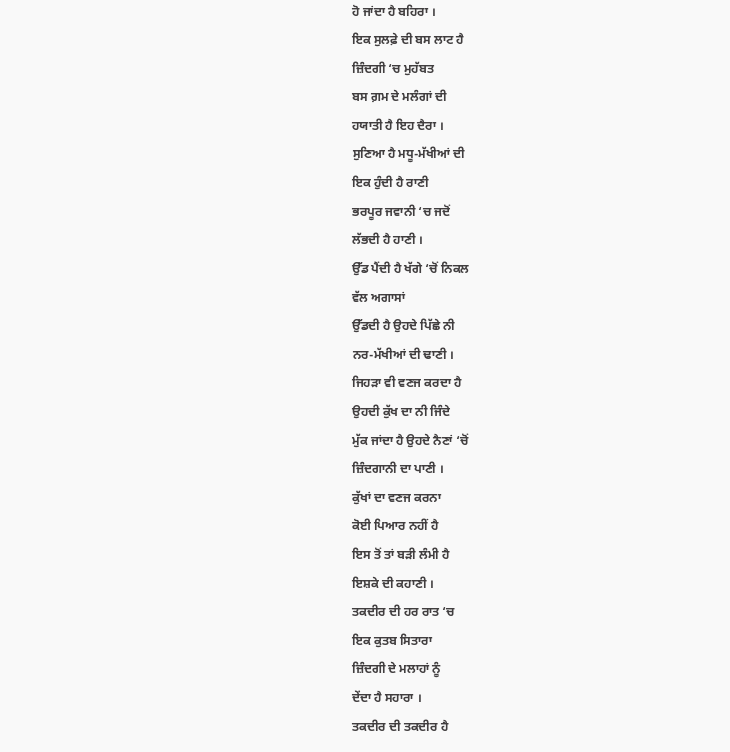ਹੋ ਜਾਂਦਾ ਹੈ ਬਹਿਰਾ ।
ਇਕ ਸੁਲਫ਼ੇ ਦੀ ਬਸ ਲਾਟ ਹੈ
ਜ਼ਿੰਦਗੀ ‘ਚ ਮੁਹੱਬਤ
ਬਸ ਗ਼ਮ ਦੇ ਮਲੰਗਾਂ ਦੀ
ਹਯਾਤੀ ਹੈ ਇਹ ਦੈਰਾ ।
ਸੁਣਿਆ ਹੈ ਮਧੂ-ਮੱਖੀਆਂ ਦੀ
ਇਕ ਹੁੰਦੀ ਹੈ ਰਾਣੀ
ਭਰਪੂਰ ਜਵਾਨੀ ‘ਚ ਜਦੋਂ
ਲੱਭਦੀ ਹੈ ਹਾਣੀ ।
ਉੱਡ ਪੈਂਦੀ ਹੈ ਖੱਗੇ ‘ਚੋਂ ਨਿਕਲ
ਵੱਲ ਅਗਾਸਾਂ
ਉੱਡਦੀ ਹੈ ਉਹਦੇ ਪਿੱਛੇ ਨੀ
ਨਰ-ਮੱਖੀਆਂ ਦੀ ਢਾਣੀ ।
ਜਿਹੜਾ ਵੀ ਵਣਜ ਕਰਦਾ ਹੈ
ਉਹਦੀ ਕੁੱਖ ਦਾ ਨੀ ਜਿੰਦੇ
ਮੁੱਕ ਜਾਂਦਾ ਹੈ ਉਹਦੇ ਨੈਣਾਂ ‘ਚੋਂ
ਜ਼ਿੰਦਗਾਨੀ ਦਾ ਪਾਣੀ ।
ਕੁੱਖਾਂ ਦਾ ਵਣਜ ਕਰਨਾ
ਕੋਈ ਪਿਆਰ ਨਹੀਂ ਹੈ
ਇਸ ਤੋਂ ਤਾਂ ਬੜੀ ਲੰਮੀ ਹੈ
ਇਸ਼ਕੇ ਦੀ ਕਹਾਣੀ ।
ਤਕਦੀਰ ਦੀ ਹਰ ਰਾਤ ‘ਚ
ਇਕ ਕੁਤਬ ਸਿਤਾਰਾ
ਜ਼ਿੰਦਗੀ ਦੇ ਮਲਾਹਾਂ ਨੂੰ
ਦੇਂਦਾ ਹੈ ਸਹਾਰਾ ।
ਤਕਦੀਰ ਦੀ ਤਕਦੀਰ ਹੈ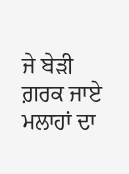ਜੇ ਬੇੜੀ ਗ਼ਰਕ ਜਾਏ
ਮਲਾਹਾਂ ਦਾ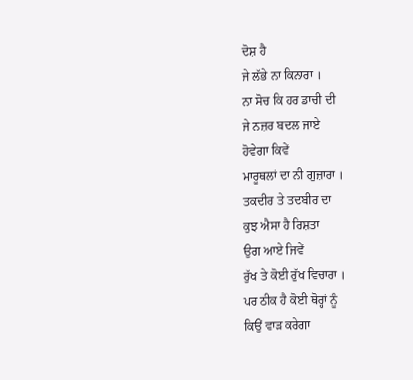ਦੋਸ਼ ਹੈ
ਜੇ ਲੱਭੇ ਨਾ ਕਿਨਾਰਾ ।
ਨਾ ਸੋਚ ਕਿ ਹਰ ਡਾਚੀ ਦੀ
ਜੇ ਨਜ਼ਰ ਬਦਲ ਜਾਏ
ਹੋਵੇਗਾ ਕਿਵੇਂ
ਮਾਰੂਥਲਾਂ ਦਾ ਨੀ ਗੁਜ਼ਾਰਾ ।
ਤਕਦੀਰ ਤੇ ਤਦਬੀਰ ਦਾ
ਕੁਝ ਐਸਾ ਹੈ ਰਿਸ਼ਤਾ
ਉਗ ਆਏ ਜਿਵੇਂ
ਰੁੱਖ ਤੇ ਕੋਈ ਰੁੱਖ ਵਿਚਾਰਾ ।
ਪਰ ਠੀਕ ਹੈ ਕੋਈ ਥੋਰ੍ਹਾਂ ਨੂੰ
ਕਿਉਂ ਵਾੜ ਕਰੇਗਾ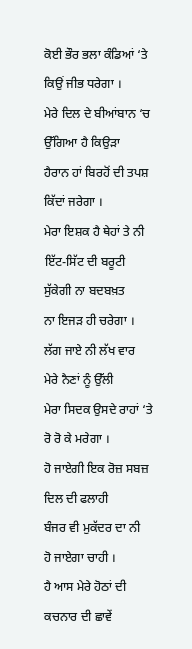ਕੋਈ ਭੌਰ ਭਲਾ ਕੰਡਿਆਂ ‘ਤੇ
ਕਿਉਂ ਜੀਭ ਧਰੇਗਾ ।
ਮੇਰੇ ਦਿਲ ਦੇ ਬੀਆਂਬਾਨ ‘ਚ
ਉੱਗਿਆ ਹੈ ਕਿਉੜਾ
ਹੈਰਾਨ ਹਾਂ ਬਿਰਹੋਂ ਦੀ ਤਪਸ਼
ਕਿੱਦਾਂ ਜਰੇਗਾ ।
ਮੇਰਾ ਇਸ਼ਕ ਹੈ ਥੇਹਾਂ ਤੇ ਨੀ
ਇੱਟ-ਸਿੱਟ ਦੀ ਬਰੂਟੀ
ਸੁੱਕੇਗੀ ਨਾ ਬਦਬਖ਼ਤ
ਨਾ ਇਜੜ ਹੀ ਚਰੇਗਾ ।
ਲੱਗ ਜਾਏ ਨੀ ਲੱਖ ਵਾਰ
ਮੇਰੇ ਨੈਣਾਂ ਨੂੰ ਉੱਲੀ
ਮੇਰਾ ਸਿਦਕ ਉਸਦੇ ਰਾਹਾਂ ‘ਤੇ
ਰੋ ਰੋ ਕੇ ਮਰੇਗਾ ।
ਹੋ ਜਾਏਗੀ ਇਕ ਰੋਜ਼ ਸਬਜ਼
ਦਿਲ ਦੀ ਫਲਾਹੀ
ਬੰਜਰ ਵੀ ਮੁਕੱਦਰ ਦਾ ਨੀ
ਹੋ ਜਾਏਗਾ ਚਾਹੀ ।
ਹੈ ਆਸ ਮੇਰੇ ਹੋਠਾਂ ਦੀ
ਕਚਨਾਰ ਦੀ ਛਾਵੇਂ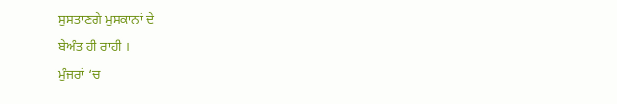ਸੁਸਤਾਣਗੇ ਮੁਸਕਾਨਾਂ ਦੇ
ਬੇਅੰਤ ਹੀ ਰਾਹੀ ।
ਮੁੰਜਰਾਂ ‘ਚ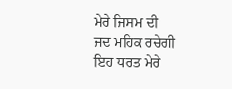ਮੇਰੇ ਜਿਸਮ ਦੀ
ਜਦ ਮਹਿਕ ਰਚੇਗੀ
ਇਹ ਧਰਤ ਮੇਰੇ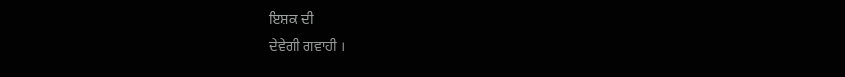ਇਸ਼ਕ ਦੀ
ਦੇਵੇਗੀ ਗਵਾਹੀ ।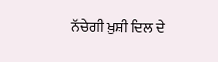ਨੱਚੇਗੀ ਖ਼ੁਸ਼ੀ ਦਿਲ ਦੇ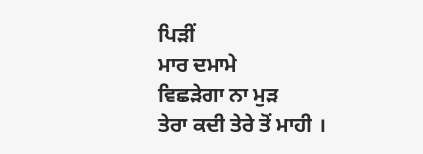ਪਿੜੀਂ
ਮਾਰ ਦਮਾਮੇ
ਵਿਛੜੇਗਾ ਨਾ ਮੁੜ
ਤੇਰਾ ਕਦੀ ਤੇਰੇ ਤੋਂ ਮਾਹੀ ।